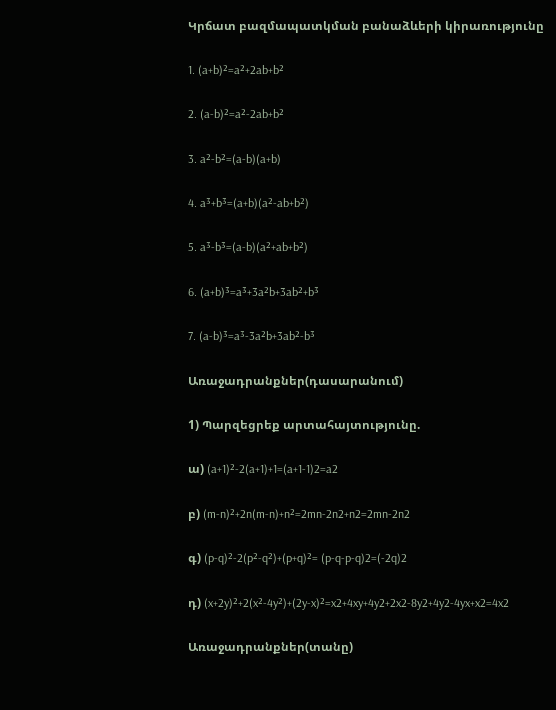Կրճատ բազմապատկման բանաձևերի կիրառությունը

1. (a+b)²=a²+2ab+b²

2. (a-b)²=a²-2ab+b²

3. a²-b²=(a-b)(a+b)

4. a³+b³=(a+b)(a²-ab+b²)

5. a³-b³=(a-b)(a²+ab+b²)

6. (a+b)³=a³+3a²b+3ab²+b³

7. (a-b)³=a³-3a²b+3ab²-b³

Առաջադրանքներ(դասարանում)

1) Պարզեցրեք արտահայտությունը.

ա) (a+1)²-2(a+1)+1=(a+1-1)2=a2

բ) (m-n)²+2n(m-n)+n²=2mn-2n2+n2=2mn-2n2

գ) (p-q)²-2(p²-q²)+(p+q)²= (p-q-p-q)2=(-2q)2

դ) (x+2y)²+2(x²-4y²)+(2y-x)²=x2+4xy+4y2+2x2-8y2+4y2-4yx+x2=4x2

Առաջադրանքներ(տանը)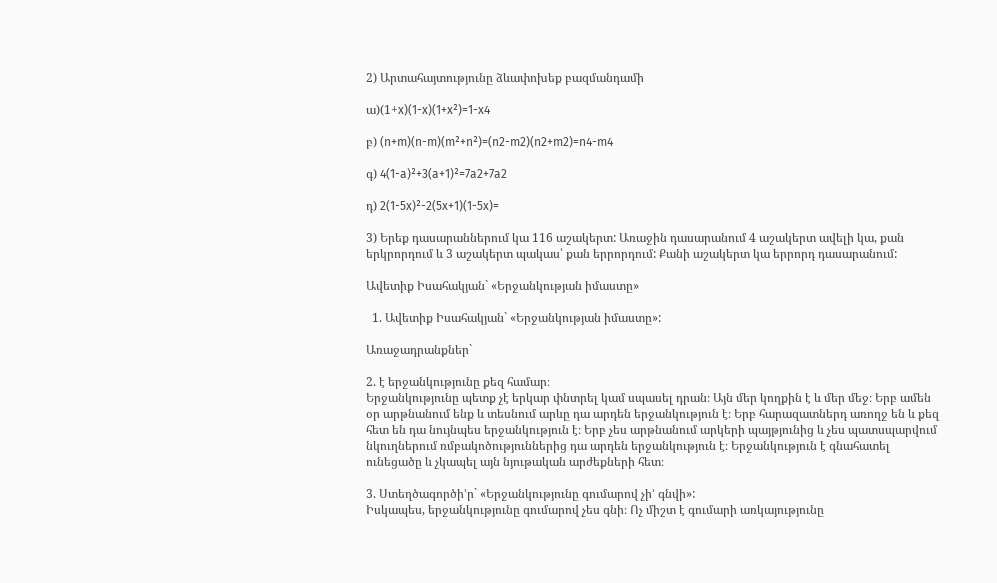2) Արտահայտությունը ձևափոխեք բազմանդամի

ա)(1+x)(1-x)(1+x²)=1-x4

բ) (n+m)(n-m)(m²+n²)=(n2-m2)(n2+m2)=n4-m4

գ) 4(1-a)²+3(a+1)²=7a2+7a2

դ) 2(1-5x)²-2(5x+1)(1-5x)=

3) Երեք դասարաններում կա 116 աշակերտ: Առաջին դասարանում 4 աշակերտ ավելի կա, քան երկրորդում և 3 աշակերտ պակաս՝ քան երրորդում: Քանի աշակերտ կա երրորդ դասարանում:

Ավետիք Իսահակյան` «Երջանկության իմաստը»

  1. Ավետիք Իսահակյան` «Երջանկության իմաստը»:

Առաջադրանքներ`

2. է երջանկությունը քեզ համար։
Երջանկությունը պետք չէ երկար փնտրել կամ սպասել դրան։ Այն մեր կողքին է և մեր մեջ։ Երբ ամեն օր արթնանում ենք և տեսնում արևը դա արդեն երջանկություն է։ Երբ հարազատներդ առողջ են և քեզ հետ են դա նույնպես երջանկություն է։ Երբ չես արթնանում արկերի պայթյունից և չես պատսպարվում նկուղներում ռմբակոծություններից դա արդեն երջանկություն է։ Երջանկություն է գնահատել ունեցածը և չկապել այն նյութական արժեքների հետ։

3. Ստեղծագործի’ր` «Երջանկությունը գումարով չի’ գնվի»:
Իսկապես, երջանկությունը գումարով չես գնի։ Ոչ միշտ է գումարի առկայությունը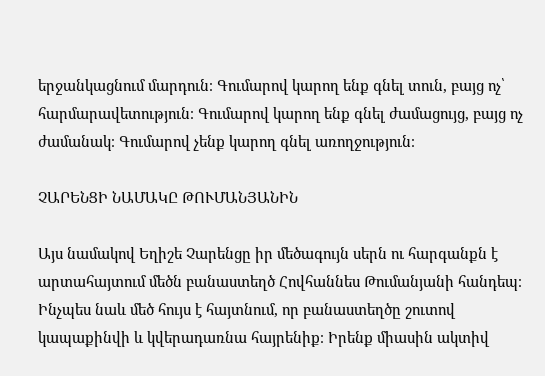երջանկացնում մարդուն։ Գումարով կարող ենք գնել տուն, բայց ոչ՝ հարմարավետություն։ Գումարով կարող ենք գնել ժամացույց, բայց ոչ ժամանակ։ Գումարով չենք կարող գնել առողջություն։

ՉԱՐԵՆՑԻ ՆԱՄԱԿԸ ԹՈՒՄԱՆՅԱՆԻՆ

Այս նամակով Եղիշե Չարենցը իր մեծագույն սերն ու հարգանքն է արտահայտում մեծն բանաստեղծ Հովհաննես Թումանյանի հանդեպ։ Ինչպես նաև մեծ հույս է հայտնում, որ բանաստեղծը շուտով կապաքինվի և կվերադառնա հայրենիք։ Իրենք միասին ակտիվ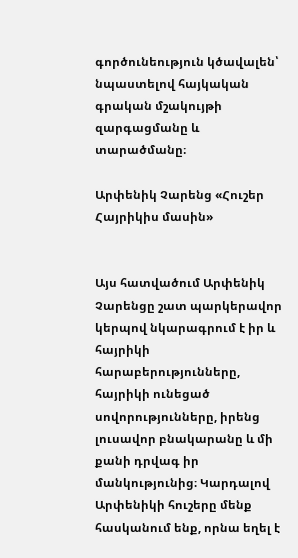գործունեություն կծավալեն՝ նպաստելով հայկական գրական մշակույթի զարգացմանը և տարածմանը։

Արփենիկ Չարենց «Հուշեր Հայրիկիս մասին»


Այս հատվածում Արփենիկ Չարենցը շատ պարկերավոր կերպով նկարագրում է իր և հայրիկի հարաբերությունները, հայրիկի ունեցած սովորությունները, իրենց լուսավոր բնակարանը և մի քանի դրվագ իր մանկությունից։ Կարդալով Արփենիկի հուշերը մենք հասկանում ենք, որնա եղել է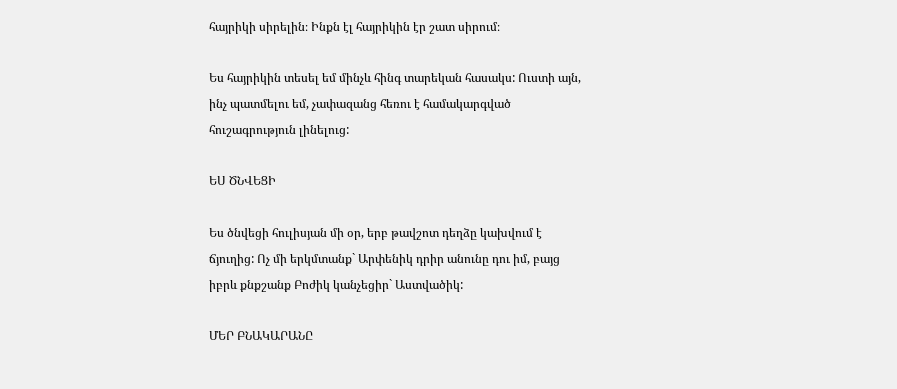հայրիկի սիրելին։ Ինքն էլ հայրիկին էր շատ սիրում։

Ես հայրիկին տեսել եմ մինչև հինգ տարեկան հասակս: Ուստի այն, ինչ պատմելու եմ, չափազանց հեռու է համակարգված հուշագրություն լինելուց:

ԵՍ ԾՆՎԵՑԻ

Ես ծնվեցի հուլիսյան մի օր, երբ թավշոտ դեղձը կախվում է ճյուղից: Ոչ մի երկմտանք` Արփենիկ դրիր անունը դու իմ, բայց իբրև քնքշանք Բոժիկ կանչեցիր` Աստվածիկ:

ՄԵՐ ԲՆԱԿԱՐԱՆԸ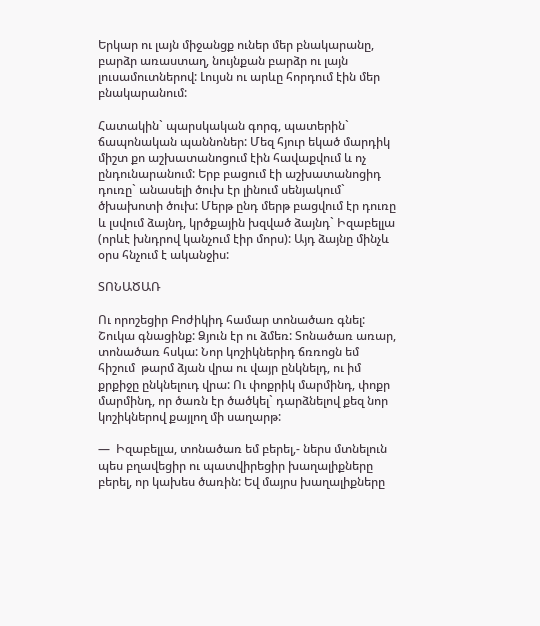Երկար ու լայն միջանցք ուներ մեր բնակարանը, բարձր առաստաղ, նույնքան բարձր ու լայն լուսամուտներով: Լույսն ու արևը հորդում էին մեր բնակարանում:

Հատակին` պարսկական գորգ, պատերին` ճապոնական պաննոներ: Մեզ հյուր եկած մարդիկ միշտ քո աշխատանոցում էին հավաքվում և ոչ ընդունարանում: Երբ բացում էի աշխատանոցիդ դուռը` անասելի ծուխ էր լինում սենյակում` ծխախոտի ծուխ: Մերթ ընդ մերթ բացվում էր դուռը և լսվում ձայնդ, կրծքային խզված ձայնդ` Իզաբելլա (որևէ խնդրով կանչում էիր մորս): Այդ ձայնը մինչև օրս հնչում է ականջիս:

ՏՈՆԱԾԱՌ

Ու որոշեցիր Բոժիկիդ համար տոնածառ գնել: Շուկա գնացինք: Ձյուն էր ու ձմեռ: Տոնածառ առար, տոնածառ հսկա: Նոր կոշիկներիդ ճռռոցն եմ հիշում  թարմ ձյան վրա ու վայր ընկնելդ, ու իմ քրքիջը ընկնելուդ վրա: Ու փոքրիկ մարմինդ, փոքր մարմինդ, որ ծառն էր ծածկել` դարձնելով քեզ նոր կոշիկներով քայլող մի սաղարթ:

—  Իզաբելլա, տոնածառ եմ բերել,- ներս մտնելուն պես բղավեցիր ու պատվիրեցիր խաղալիքները բերել, որ կախես ծառին: Եվ մայրս խաղալիքները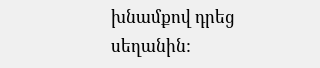խնամքով դրեց սեղանին: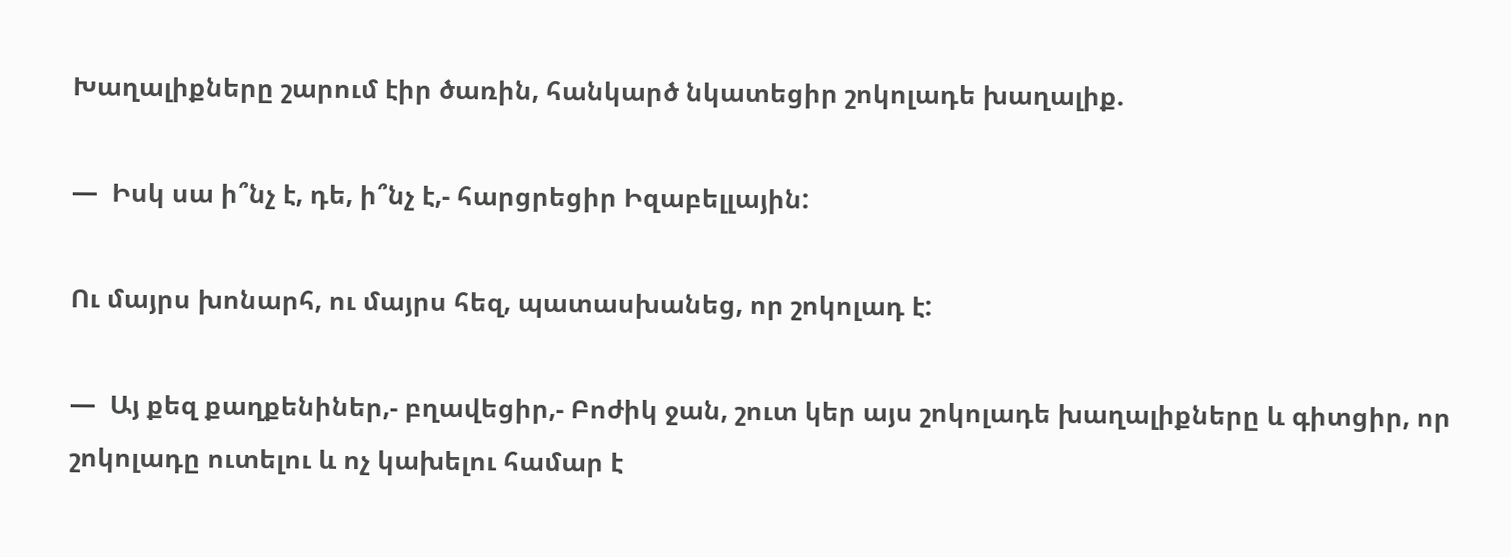Խաղալիքները շարում էիր ծառին, հանկարծ նկատեցիր շոկոլադե խաղալիք.

—  Իսկ սա ի՞նչ է, դե, ի՞նչ է,- հարցրեցիր Իզաբելլային:

Ու մայրս խոնարհ, ու մայրս հեզ, պատասխանեց, որ շոկոլադ է:

—  Այ քեզ քաղքենիներ,- բղավեցիր,- Բոժիկ ջան, շուտ կեր այս շոկոլադե խաղալիքները և գիտցիր, որ շոկոլադը ուտելու և ոչ կախելու համար է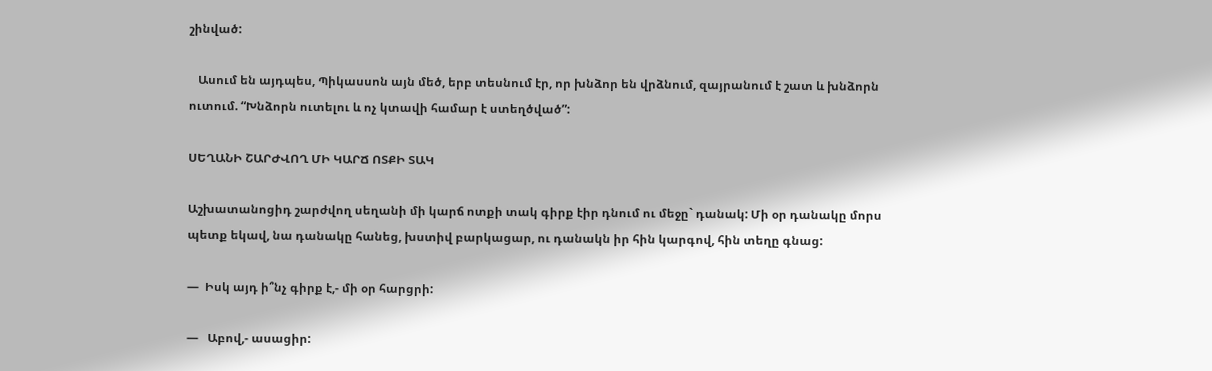շինված:

   Ասում են այդպես, Պիկասսոն այն մեծ, երբ տեսնում էր, որ խնձոր են վրձնում, զայրանում է շատ և խնձորն ուտում. “Խնձորն ուտելու և ոչ կտավի համար է ստեղծված”:

ՍԵՂԱՆԻ ՇԱՐԺՎՈՂ ՄԻ ԿԱՐՃ ՈՏՔԻ ՏԱԿ

Աշխատանոցիդ շարժվող սեղանի մի կարճ ոտքի տակ գիրք էիր դնում ու մեջը` դանակ: Մի օր դանակը մորս պետք եկավ, նա դանակը հանեց, խստիվ բարկացար, ու դանակն իր հին կարգով, հին տեղը գնաց:

—  Իսկ այդ ի՞նչ գիրք է,- մի օր հարցրի:

—   Աբով,- ասացիր: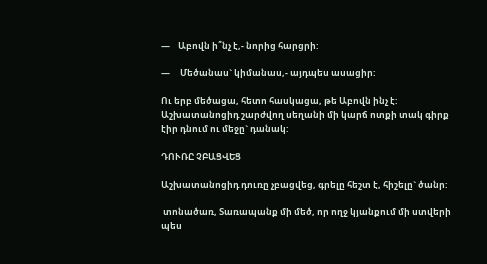—    Աբովն ի՞նչ է,- նորից հարցրի:

—     Մեծանաս` կիմանաս,- այդպես ասացիր:

Ու երբ մեծացա, հետո հասկացա, թե Աբովն ինչ է: Աշխատանոցիդ շարժվող սեղանի մի կարճ ոտքի տակ գիրք էիր դնում ու մեջը` դանակ:

ԴՈՒՌԸ ՉԲԱՑՎԵՑ

Աշխատանոցիդ դուռը չբացվեց, գրելը հեշտ է, հիշելը` ծանր:

 տոնածառ, Տառապանք մի մեծ, որ ողջ կյանքում մի ստվերի պես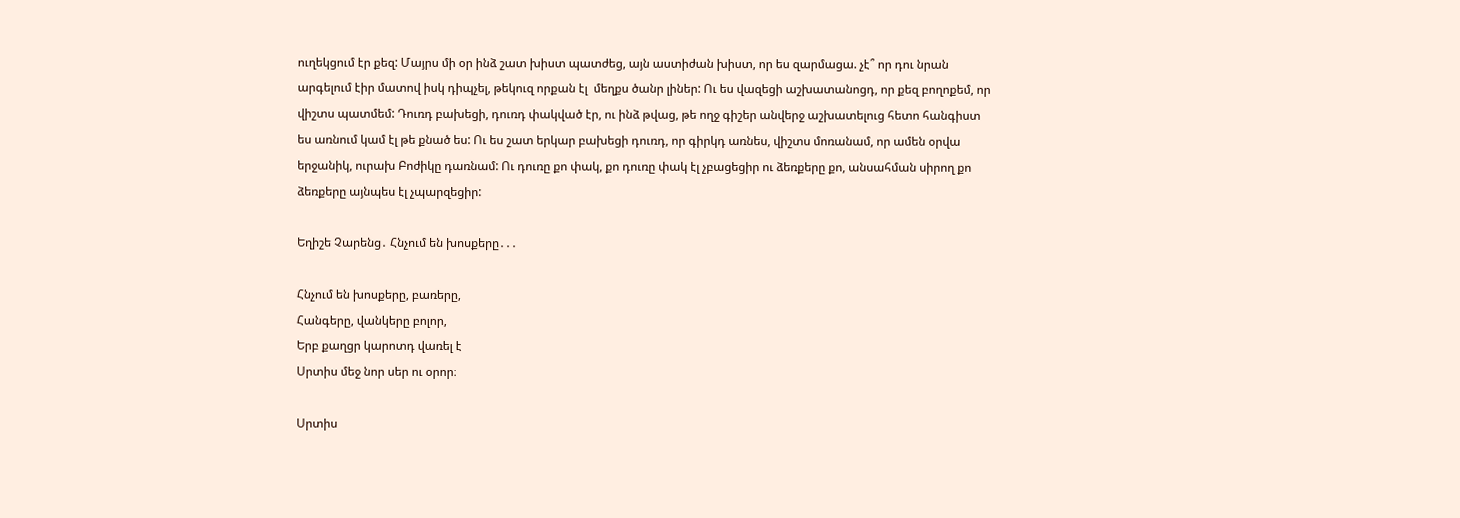ուղեկցում էր քեզ: Մայրս մի օր ինձ շատ խիստ պատժեց, այն աստիժան խիստ, որ ես զարմացա. չէ՞ որ դու նրան արգելում էիր մատով իսկ դիպչել, թեկուզ որքան էլ  մեղքս ծանր լիներ: Ու ես վազեցի աշխատանոցդ, որ քեզ բողոքեմ, որ վիշտս պատմեմ: Դուռդ բախեցի, դուռդ փակված էր, ու ինձ թվաց, թե ողջ գիշեր անվերջ աշխատելուց հետո հանգիստ ես առնում կամ էլ թե քնած ես: Ու ես շատ երկար բախեցի դուռդ, որ գիրկդ առնես, վիշտս մոռանամ, որ ամեն օրվա երջանիկ, ուրախ Բոժիկը դառնամ: Ու դուռը քո փակ, քո դուռը փակ էլ չբացեցիր ու ձեռքերը քո, անսահման սիրող քո ձեռքերը այնպես էլ չպարզեցիր:

Եղիշե Չարենց․ Հնչում են խոսքերը․․․

Հնչում են խոսքերը, բառերը,
Հանգերը, վանկերը բոլոր,
Երբ քաղցր կարոտդ վառել է
Սրտիս մեջ նոր սեր ու օրոր։

Սրտիս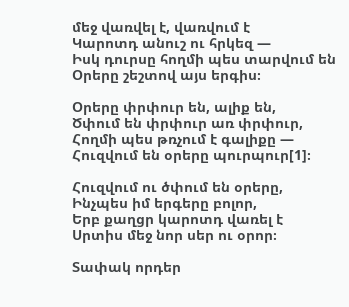մեջ վառվել է, վառվում է
Կարոտդ անուշ ու հրկեզ —
Իսկ դուրսը հողմի պես տարվում են
Օրերը շեշտով այս երգիս։

Օրերը փրփուր են, ալիք են,
Ծփում են փրփուր առ փրփուր,
Հողմի պես թռչում է գալիքը —
Հուզվում են օրերը պուրպուր[1]։

Հուզվում ու ծփում են օրերը,
Ինչպես իմ երգերը բոլոր,
Երբ քաղցր կարոտդ վառել է
Սրտիս մեջ նոր սեր ու օրոր։

Տափակ որդեր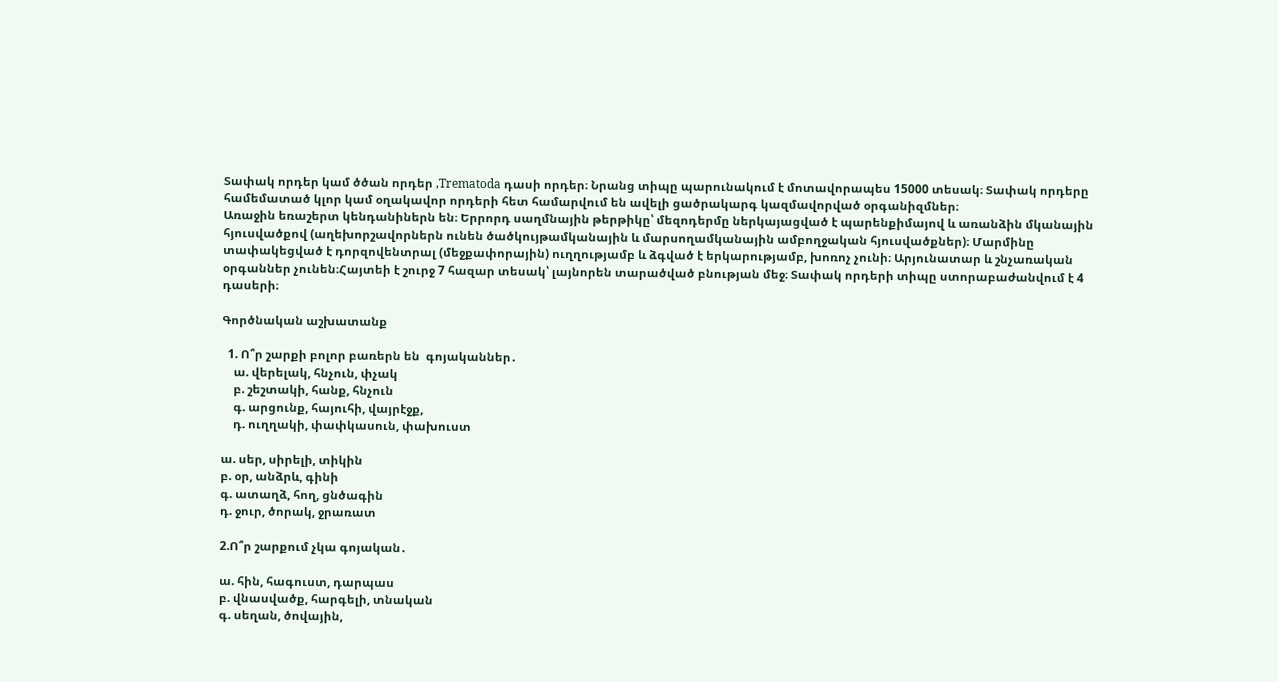Տափակ որդեր կամ ծծան որդեր ,Trematoda դասի որդեր։ Նրանց տիպը պարունակում է մոտավորապես 15000 տեսակ։ Տափակ որդերը համեմատած կլոր կամ օղակավոր որդերի հետ համարվում են ավելի ցածրակարգ կազմավորված օրգանիզմներ։
Առաջին եռաշերտ կենդանիներն են։ Երրորդ սաղմնային թերթիկը՝ մեզոդերմը ներկայացված է պարենքիմայով և առանձին մկանային հյուսվածքով (աղեխորշավորներն ունեն ծածկույթամկանային և մարսողամկանային ամբողջական հյուսվածքներ)։ Մարմինը տափակեցված է դորզովենտրալ (մեջքափորային) ուղղությամբ և ձգված է երկարությամբ, խոռոչ չունի։ Արյունատար և շնչառական օրգաններ չունեն։Հայտեի է շուրջ 7 հազար տեսակ՝ լայնորեն տարածված բնության մեջ։ Տափակ որդերի տիպը ստորաբաժանվում է 4 դասերի։

Գործնական աշխատանք

  1. Ո՞ր շարքի բոլոր բառերն են  գոյականներ․
    ա. վերելակ, հնչուն, փչակ
    բ. շեշտակի, հանք, հնչուն
    գ. արցունք, հայուհի, վայրէջք,
    դ. ուղղակի, փափկասուն, փախուստ

ա. սեր, սիրելի, տիկին
բ. օր, անձրև, գինի
գ. ատաղձ, հող, ցնծագին
դ. ջուր, ծորակ, ջրառատ

2.Ո՞ր շարքում չկա գոյական․

ա. հին, հագուստ, դարպաս
բ. վնասվածք, հարգելի, տնական
գ. սեղան, ծովային,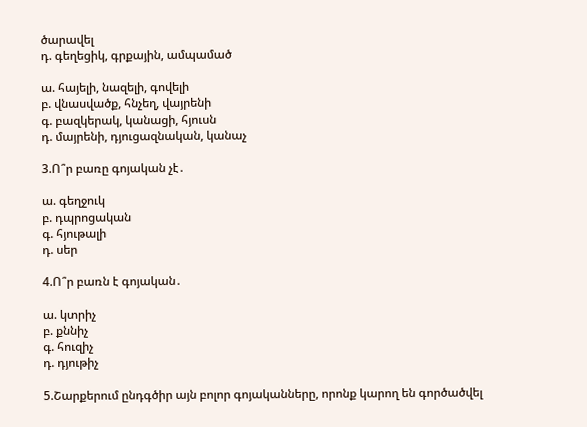ծարավել
դ. գեղեցիկ, գրքային, ամպամած

ա. հայելի, նազելի, գովելի
բ. վնասվածք, հնչեղ, վայրենի
գ. բազկերակ, կանացի, հյուսն
դ. մայրենի, դյուցազնական, կանաչ

3.Ո՞ր բառը գոյական չէ․

ա. գեղջուկ
բ. դպրոցական
գ. հյութալի
դ. սեր

4.Ո՞ր բառն է գոյական․

ա. կտրիչ
բ. քննիչ
գ. հուզիչ
դ. դյութիչ

5.Շարքերում ընդգծիր այն բոլոր գոյականները, որոնք կարող են գործածվել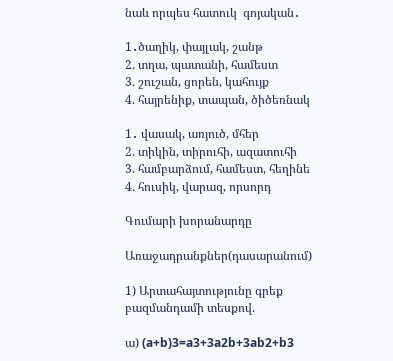նաև որպես հատուկ  գոյական․

1․ծաղիկ, փայլակ, շանթ
2. տղա, պատանի, համեստ
3. շուշան, ցորեն, կահույք
4. հայրենիք, տապան, ծիծեռնակ

1․ վասակ, առյուծ, մհեր
2. տիկին, տիրուհի, ազատուհի
3. համբարձում, համեստ, հեղինե
4. հուսիկ, վարազ, որսորդ

Գումարի խորանարդը

Առաջադրանքներ(դասարանում)

1) Արտահայտությունը գրեք բազմանդամի տեսքով.

ա) (a+b)3=a3+3a2b+3ab2+b3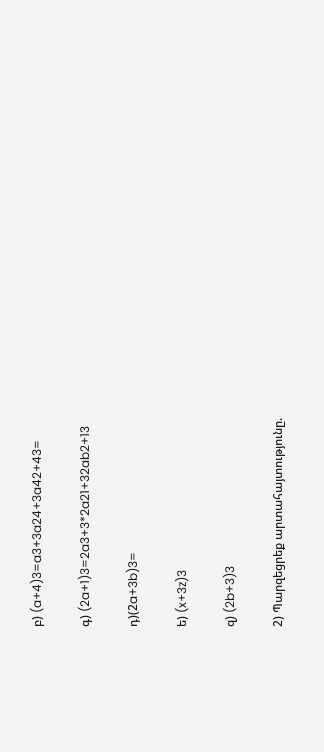բ) (a+4)3=a3+3a24+3a42+43=

գ) (2a+1)3=2a3+3*2a21+32ab2+13

դ)(2a+3b)3=

ե) (x+3z)3

զ) (2b+3)3

2) Պարզեցրեք արտահայտությունը.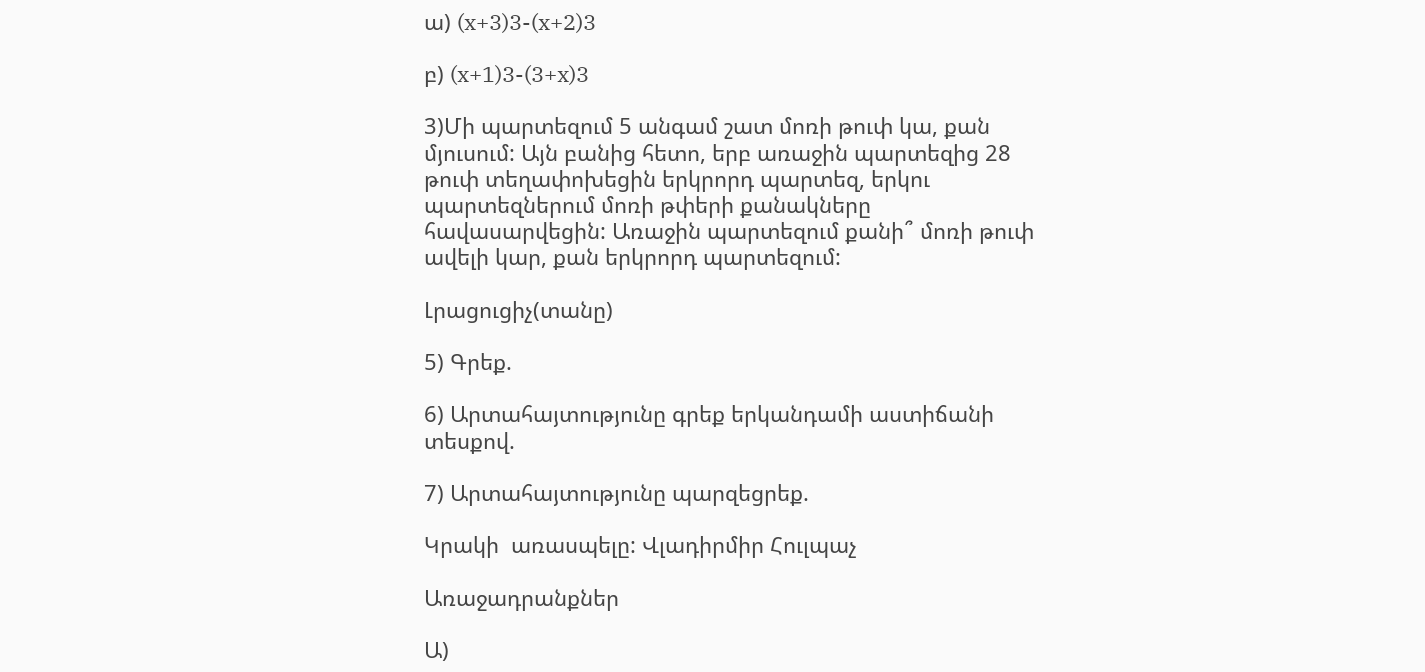ա) (x+3)3-(x+2)3

բ) (x+1)3-(3+x)3

3)Մի պարտեզում 5 անգամ շատ մոռի թուփ կա, քան մյուսում: Այն բանից հետո, երբ առաջին պարտեզից 28 թուփ տեղափոխեցին երկրորդ պարտեզ, երկու պարտեզներում մոռի թփերի քանակները հավասարվեցին: Առաջին պարտեզում քանի՞ մոռի թուփ ավելի կար, քան երկրորդ պարտեզում:

Լրացուցիչ(տանը)

5) Գրեք.

6) Արտահայտությունը գրեք երկանդամի աստիճանի տեսքով.

7) Արտահայտությունը պարզեցրեք.

Կրակի  առասպելը: Վլադիրմիր Հուլպաչ

Առաջադրանքներ

Ա)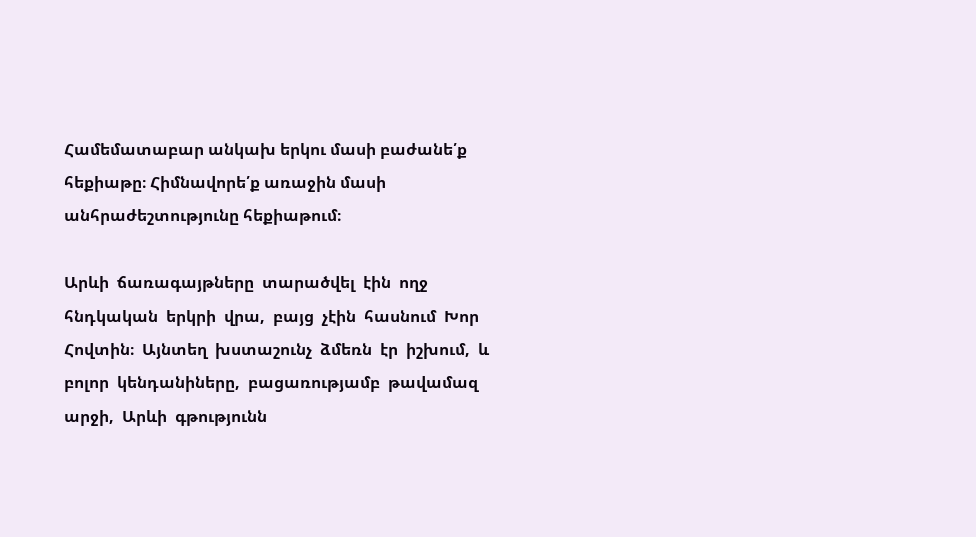Համեմատաբար անկախ երկու մասի բաժանե՛ք հեքիաթը։ Հիմնավորե՛ք առաջին մասի անհրաժեշտությունը հեքիաթում։

Արևի  ճառագայթները  տարածվել  էին  ողջ  հնդկական  երկրի  վրա,  բայց  չէին  հասնում  Խոր  Հովտին։  Այնտեղ  խստաշունչ  ձմեռն  էր  իշխում,  և  բոլոր  կենդանիները,  բացառությամբ  թավամազ  արջի,  Արևի  գթությունն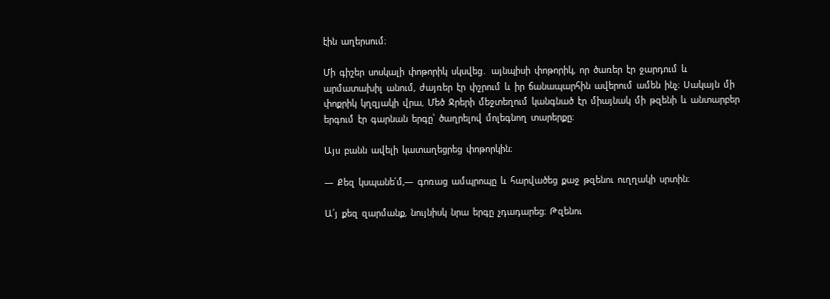էին  աղերսում։

Մի  գիշեր  սոսկալի  փոթորիկ  սկսվեց․  այնպիսի  փոթորիկ,  որ  ծառեր  էր  ջարդում  և  արմատախիլ  անում,  ժայռեր  էր  փշրում  և  իր  ճանապարհին  ավերում  ամեն  ինչ։  Սակայն  մի  փոքրիկ  կղզյակի  վրա,  Մեծ  Ջրերի  մեջտեղում  կանգնած  էր  միայնակ  մի  թզենի  և  անտարբեր  երգում  էր  գարնան  երգը՝  ծաղրելով  մոլեգնող  տարերքը։

Այս  բանն  ավելի  կատաղեցրեց  փոթորկին։

―  Քեզ  կսպանե՛մ,―  գոռաց  ամպրոպը  և  հարվածեց  քաջ  թզենու  ուղղակի  սրտին։

Ա՛յ  քեզ  զարմանք,  նույնիսկ  նրա  երգը  չդադարեց։  Թզենու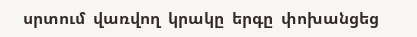սրտում  վառվող  կրակը  երգը  փոխանցեց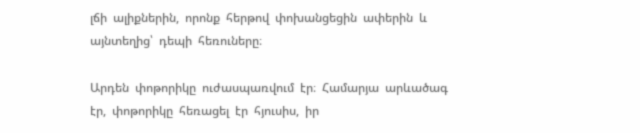լճի  ալիքներին,  որոնք  հերթով  փոխանցեցին  ափերին  և  այնտեղից՝  դեպի  հեռուները։

Արդեն  փոթորիկը  ուժասպառվում  էր։  Համարյա  արևածագ  էր,  փոթորիկը  հեռացել  էր  հյուսիս,  իր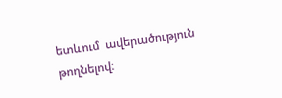ետևում  ավերածություն  թողնելով։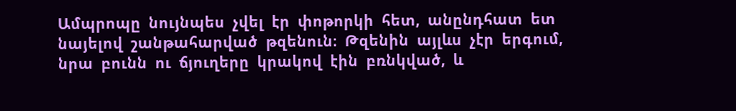Ամպրոպը  նույնպես  չվել  էր  փոթորկի  հետ,  անընդհատ  ետ  նայելով  շանթահարված  թզենուն։  Թզենին  այլևս  չէր  երգում,  նրա  բունն  ու  ճյուղերը  կրակով  էին  բռնկված,  և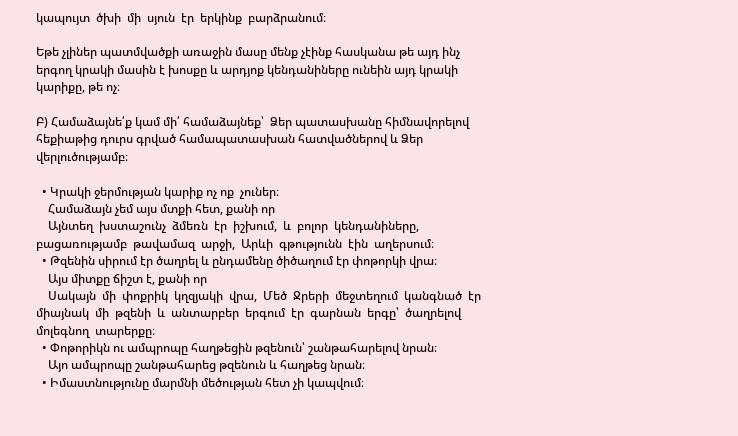կապույտ  ծխի  մի  սյուն  էր  երկինք  բարձրանում։

Եթե չլիներ պատմվածքի առաջին մասը մենք չէինք հասկանա թե այդ ինչ երգող կրակի մասին է խոսքը և արդյոք կենդանիները ունեին այդ կրակի կարիքը, թե ոչ։

Բ) Համաձայնե՛ք կամ մի՛ համաձայնեք՝  Ձեր պատասխանը հիմնավորելով հեքիաթից դուրս գրված համապատասխան հատվածներով և Ձեր վերլուծությամբ։

  • Կրակի ջերմության կարիք ոչ ոք  չուներ։
    Համաձայն չեմ այս մտքի հետ, քանի որ
    Այնտեղ  խստաշունչ  ձմեռն  էր  իշխում,  և  բոլոր  կենդանիները,  բացառությամբ  թավամազ  արջի,  Արևի  գթությունն  էին  աղերսում։
  • Թզենին սիրում էր ծաղրել և ընդամենը ծիծաղում էր փոթորկի վրա։
    Այս միտքը ճիշտ է, քանի որ
    Սակայն  մի  փոքրիկ  կղզյակի  վրա,  Մեծ  Ջրերի  մեջտեղում  կանգնած  էր  միայնակ  մի  թզենի  և  անտարբեր  երգում  էր  գարնան  երգը՝  ծաղրելով  մոլեգնող  տարերքը։
  • Փոթորիկն ու ամպրոպը հաղթեցին թզենուն՝ շանթահարելով նրան։
    Այո ամպրոպը շանթահարեց թզենուն և հաղթեց նրան։
  • Իմաստնությունը մարմնի մեծության հետ չի կապվում։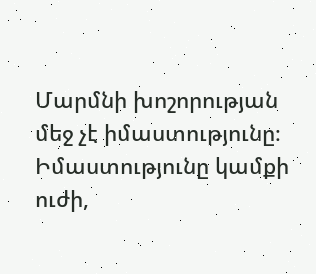Մարմնի խոշորության մեջ չէ իմաստությունը։ Իմաստությունը կամքի ուժի,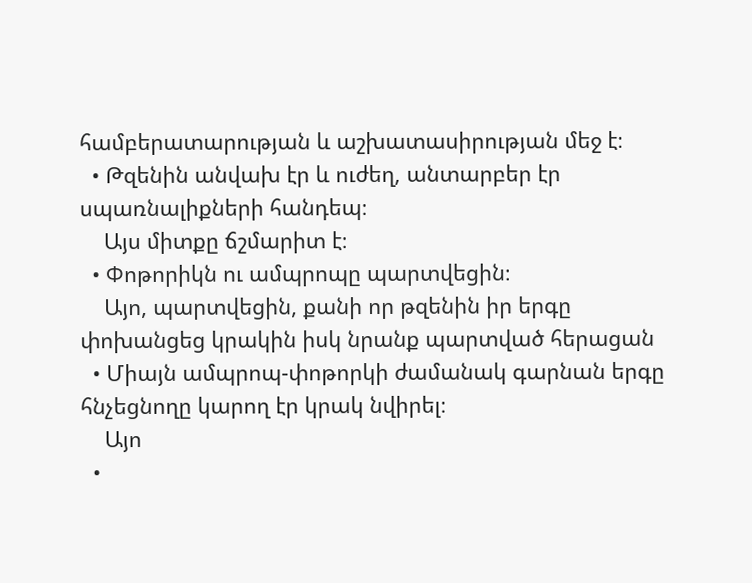համբերատարության և աշխատասիրության մեջ է։
  • Թզենին անվախ էր և ուժեղ, անտարբեր էր սպառնալիքների հանդեպ։
    Այս միտքը ճշմարիտ է։
  • Փոթորիկն ու ամպրոպը պարտվեցին։
    Այո, պարտվեցին, քանի որ թզենին իր երգը փոխանցեց կրակին իսկ նրանք պարտված հերացան
  • Միայն ամպրոպ-փոթորկի ժամանակ գարնան երգը հնչեցնողը կարող էր կրակ նվիրել։
    Այո
  •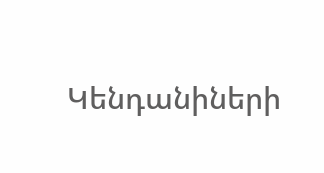Կենդանիների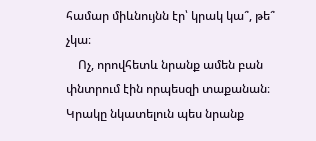համար միևնույնն էր՝ կրակ կա՞, թե՞ չկա։
    Ոչ, որովհետև նրանք ամեն բան փնտրում էին որպեսզի տաքանան։ Կրակը նկատելուն պես նրանք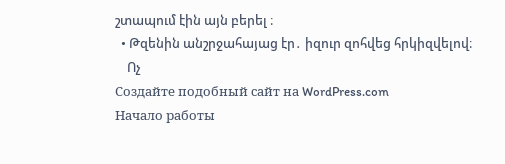շտապում էին այն բերել ։
  • Թզենին անշրջահայաց էր․ իզուր զոհվեց հրկիզվելով։
    Ոչ
Создайте подобный сайт на WordPress.com
Начало работы